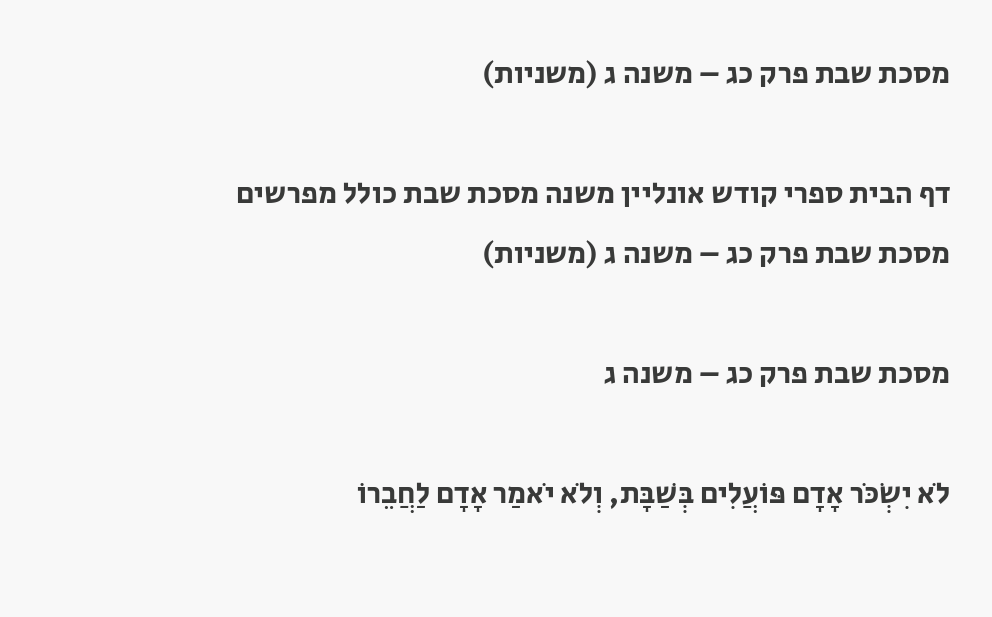מסכת שבת פרק כג – משנה ג (משניות)

דף הבית ספרי קודש אונליין משנה מסכת שבת כולל מפרשים מסכת שבת פרק כג – משנה ג (משניות)

מסכת שבת פרק כג – משנה ג

לֹא יִשְׂכֹּר אָדָם פּוֹעֲלִים בְּשַׁבָּת, וְלֹא יֹאמַר אָדָם לַחֲבֵרוֹ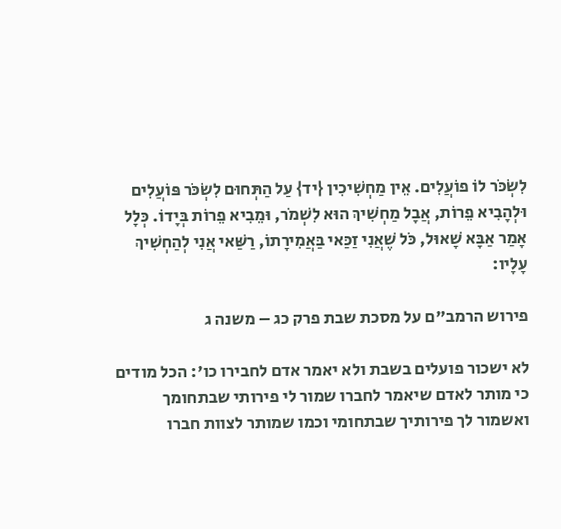לִשְׂכֹּר לוֹ פוֹעֲלִים. אֵין מַחְשִׁיכִין {יד} עַל הַתְּחוּם לִשְׂכֹּר פּוֹעֲלִים וּלְהָבִיא פֵרוֹת, אֲבָל מַחְשִׁיךְ הוּא לִשְׁמֹר, וּמֵבִיא פֵרוֹת בְּיָדוֹ. כְּלָל אָמַר אַבָּא שָׁאוּל, כֹּל שֶׁאֲנִי זַכַּאי בַּאֲמִירָתוֹ, רַשַּׁאי אֲנִי לְהַחְשִׁיךְ עָלָיו:

פירוש הרמב"ם על מסכת שבת פרק כג – משנה ג

לא ישכור פועלים בשבת ולא יאמר אדם לחבירו כו': הכל מודים כי מותר לאדם שיאמר לחברו שמור לי פירותי שבתחומך ואשמור לך פירותיך שבתחומי וכמו שמותר לצוות חברו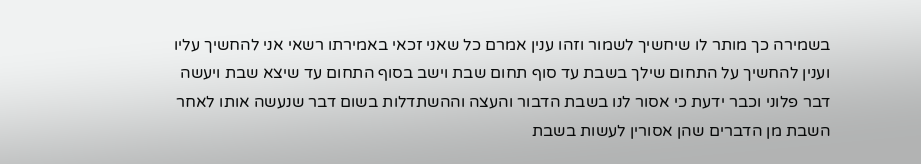בשמירה כך מותר לו שיחשיך לשמור וזהו ענין אמרם כל שאני זכאי באמירתו רשאי אני להחשיך עליו וענין להחשיך על התחום שילך בשבת עד סוף תחום שבת וישב בסוף התחום עד שיצא שבת ויעשה דבר פלוני וכבר ידעת כי אסור לנו בשבת הדבור והעצה וההשתדלות בשום דבר שנעשה אותו לאחר השבת מן הדברים שהן אסורין לעשות בשבת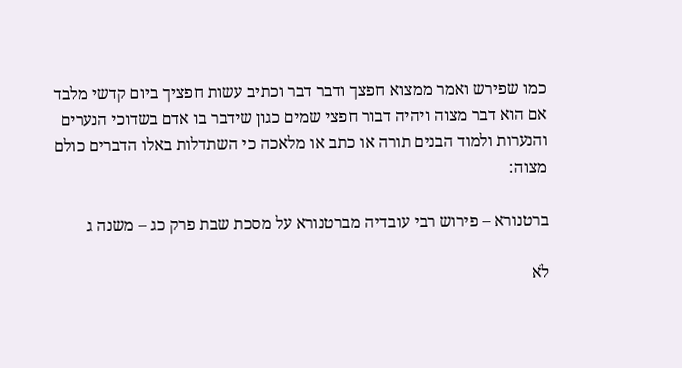כמו שפירש ואמר ממצוא חפצך ודבר דבר וכתיב עשות חפציך ביום קדשי מלבד אם הוא דבר מצוה ויהיה דבור חפצי שמים כגון שידבר בו אדם בשדוכי הנערים והנערות ולמוד הבנים תורה או כתב או מלאכה כי השתדלות באלו הדברים כולם מצוה:

ברטנורא – פירוש רבי עובדיה מברטנורא על מסכת שבת פרק כג – משנה ג

לֹא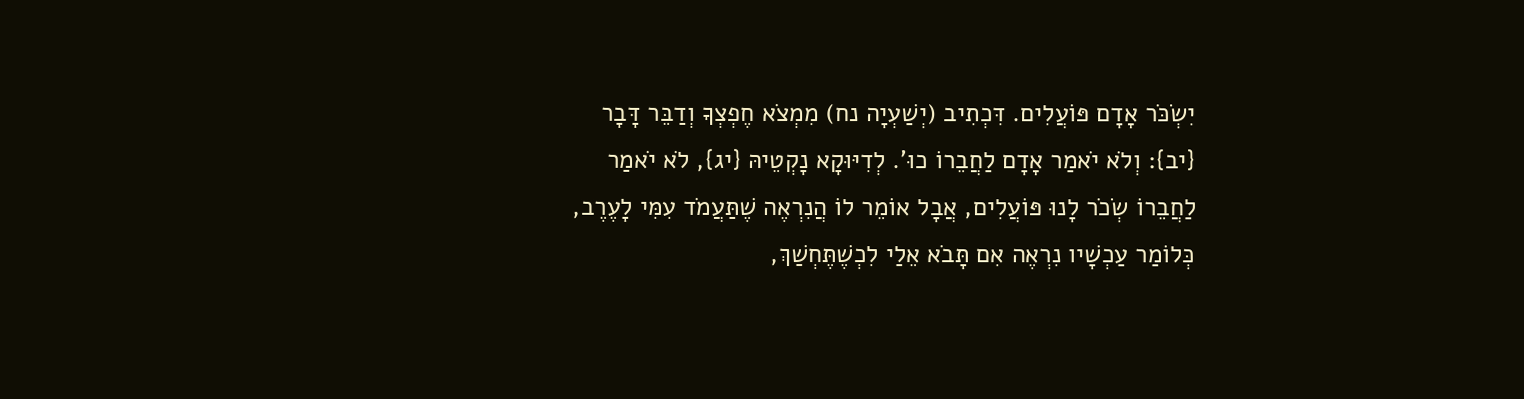יִשְׂכֹּר אָדָם פּוֹעֲלִים. דִּכְתִיב (יְשַׁעְיָה נח) מִמְצֹא חֶפְצְךָ וְדַבֵּר דָּבָר {יב}: וְלֹא יֹאמַר אָדָם לַחֲבֵרוֹ כוּ'. לְדִיּוּקָא נָקְטֵיהּ {יג}, לֹא יֹאמַר לַחֲבֵרוֹ שְׂכֹר לָנוּ פּוֹעֲלִים, אֲבָל אוֹמֵר לוֹ הֲנִרְאֶה שֶׁתַּעֲמֹד עִמִּי לָעֶרֶב, כְּלוֹמַר עַכְשָׁיו נִרְאֶה אִם תָּבֹא אֵלַי לִכְשֶׁתֶּחְשַׁךְ,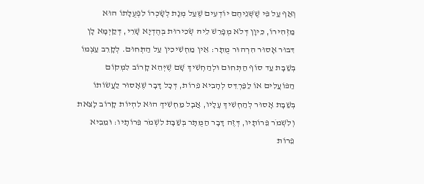וְאַף עַל פִּי שֶׁשְּׁנֵיהֶם יוֹדְעִים שֶׁעַל מְנָת לְשָׂכְרוֹ לִפְעֻלָּתוֹ הוּא מַזְהִירוֹ, כֵּיוָן דְּלֹא מְפָרֵשׁ לֵיהּ שְׂכִירוּת בְּהֶדְיָא שָׁרֵי, דְּקַיְמָא לָן דִּבּוּר אָסוּר הִרְהוּר מֻתָּר: אֵין מַחְשִׁיכִין עַל הַתְּחוּם. לְקָרֵב עַצְמוֹ בְּשַׁבָּת עַד סוֹף הַתְּחוּם וּלְהַחְשִׁיךְ שָׁם שֶׁיְּהֵא קָרוֹב לִמְקוֹם הַפּוֹעֲלִים אוֹ לַפַּרְדֵּס לְהָבִיא פֵּרוֹת, דְּכָל דָּבָר שֶׁאָסוּר לַעֲשׂוֹתוֹ בְּשַׁבָּת אָסוּר לְהַחְשִׁיךְ עָלָיו, אֲבָל מַחְשִׁיךְ הוּא לִהְיוֹת קָרוֹב לָצֵאת וְלִשְׁמֹר פֵּרוֹתָיו, דְּזֶה דָּבָר הַמֻּתָּר בְּשַׁבָּת לִשְׁמֹר פֵּרוֹתָיו: וּמֵבִיא פֵרוֹת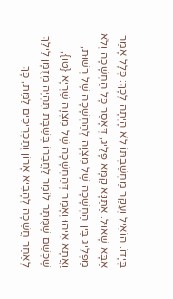בְּיָדוֹ. הוֹאִיל וְעִקַּר מַחְשַׁבְתּוֹ לֹא הָיְתָה לְכָךְ: כְּלָל אָמַר אַבָּא שָׁאוּל. אַתַּנָּא קַמָּא פָּלֵיג, דְּאָסַר כָּל הַחְשָׁכָה וְלֹא מַפְלִיג בֵּין הַחְשָׁכָה שֶׁל מִצְוָה לְהַחְשָׁכָה שֶׁל רְשׁוּת, וַאֲתָא אִיהוּ וְאָמַר דְּהַחְשָׁכָה שֶׁל מִצְוָה שַׁרְיָא {טו}, שֶׁכְּשֵׁם שֶׁמֻּתָּר לוֹמַר לַחֲבֵרוֹ בְּשַׁבָּת תִּהְיֶה מְזֻמָּן לֵילֵךְ לְאַחַר חֲשֵׁכָה לְהָבִיא אָרוֹן וְתַכְרִיכִים לַמֵּת, כָּךְ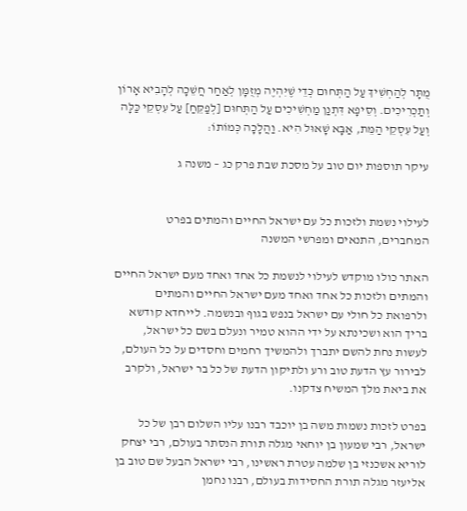מֻתָּר לְהַחְשִׁיךְ עַל הַתְּחוּם כְּדֵי שֶׁיִּהְיֶה מְזֻמָּן לְאַחַר חֲשֵׁכָה לְהָבִיא אָרוֹן וְתַכְרִיכִים. וְסֵיפָא דִּתְנַן מַחְשִׁיכִים עַל הַתְּחוּם [לְפַקֵּחַ] עַל עִסְקֵי כַּלָּה וְעַל עִסְקֵי הַמֵּת, אַבָּא שָׁאוּל הִיא. וַהֲלָכָה כְּמוֹתוֹ:

עיקר תוספות יום טוב על מסכת שבת פרק כג – משנה ג


לעילוי נשמת ולזכות כל עם ישראל החיים והמתים בפרט המחברים, התנאים ומפרשי המשנה

האתר כולו מוקדש לעילוי לנשמת כל אחד ואחד מעם ישראל החיים והמתים ולזכות כל אחד ואחד מעם ישראל החיים והמתים ולרפואת כל חולי עם ישראל בנפש בגוף ובנשמה. לייחדא קודשא בריך הוא ושכינתא על ידי ההוא טמיר ונעלם בשם כל ישראל, לעשות נחת להשם יתברך ולהמשיך רחמים וחסדים על כל העולם, לבירור עץ הדעת טוב ורע ולתיקון הדעת של כל בר ישראל, ולקרב את ביאת מלך המשיח צדקנו.

בפרט לזכות נשמות משה בן יוכבד רבנו עליו השלום רבן של כל ישראל, רבי שמעון בן יוחאי מגלה תורת הנסתר בעולם, רבי יצחק לוריא אשכנזי בן שלמה עטרת ראשינו, רבי ישראל הבעל שם טוב בן אליעזר מגלה תורת החסידות בעולם, רבנו נחמן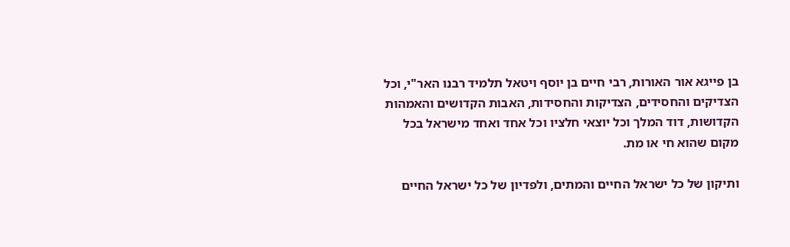בן פייגא אור האורות, רבי חיים בן יוסף ויטאל תלמיד רבנו האר"י, וכל הצדיקים והחסידים, הצדיקות והחסידות, האבות הקדושים והאמהות הקדושות, דוד המלך וכל יוצאי חלציו וכל אחד ואחד מישראל בכל מקום שהוא חי או מת.

ותיקון של כל ישראל החיים והמתים, ולפדיון של כל ישראל החיים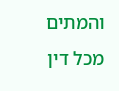והמתים מכל דין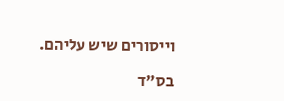וייסורים שיש עליהם.

בס"ד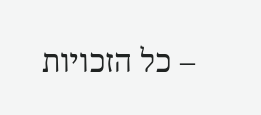– כל הזכויות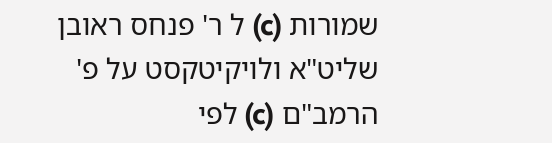שמורות (c) ל ר' פנחס ראובן שליט"א ולויקיטקסט על פ' הרמב"ם (c) לפי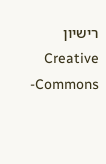רישיון  Creative Commons-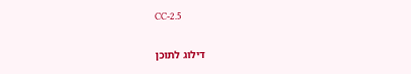CC-2.5

דילוג לתוכן